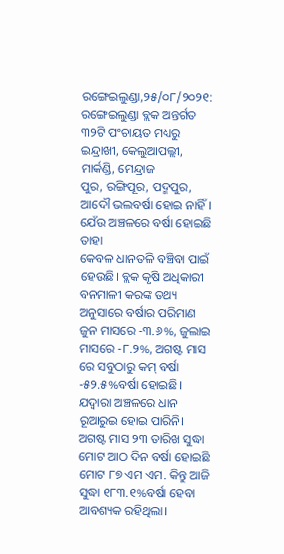ରଙ୍ଗେଇଲୁଣ୍ଡା,୨୫/୦୮/୨୦୨୧: ରଙ୍ଗେଇଲୁଣ୍ଡା ବ୍ଲକ ଅନ୍ତର୍ଗତ ୩୨ଟି ପଂଚାୟତ ମଧ୍ୟରୁ ଇନ୍ଦ୍ରାଖୀ, କେଲୁଆପଲ୍ଲୀ, ମାର୍କଣ୍ଡି, ମେନ୍ଦ୍ରାଜ
ପୁର, ରଙ୍ଗିପୂର, ପଦ୍ମପୁର, ଆଦୌ ଭଲବର୍ଷା ହୋଇ ନାହିଁ। ଯେଁଉ ଅଞ୍ଚଳରେ ବର୍ଷା ହୋଇଛି ତାହା
କେବଳ ଧାନତଳି ବଞ୍ଚିବା ପାଇଁ ହେଉଛି। ବ୍ଲକ କୃଷି ଅଧିକାରୀ ବନମାଳୀ କରଙ୍କ ତଥ୍ୟ ଅନୁସାରେ ବର୍ଷାର ପରିମାଣ ଜୁନ ମାସରେ -୩.୬%, ଜୁଲାଇ ମାସରେ -୮.୨%, ଅଗଷ୍ଟ ମାସ ରେ ସବୁଠାରୁ କମ୍ ବର୍ଷା -୫୨.୫%ବର୍ଷା ହୋଇଛି। ଯଦ୍ୱାରା ଅଞ୍ଚଳରେ ଧାନ ରୂଆରୁଇ ହୋଇ ପାରିନି। ଅଗଷ୍ଟ ମାସ ୨୩ ତାରିଖ ସୁଦ୍ଧା ମୋଟ ଆଠ ଦିନ ବର୍ଷା ହୋଇଛି ମୋଟ ୮୭ ଏମ ଏମ. କିନ୍ତୁ ଆଜି ସୁଦ୍ଧା ୧୮୩.୧%ବର୍ଷା ହେବା ଆବଶ୍ୟକ ରହିଥିଲା।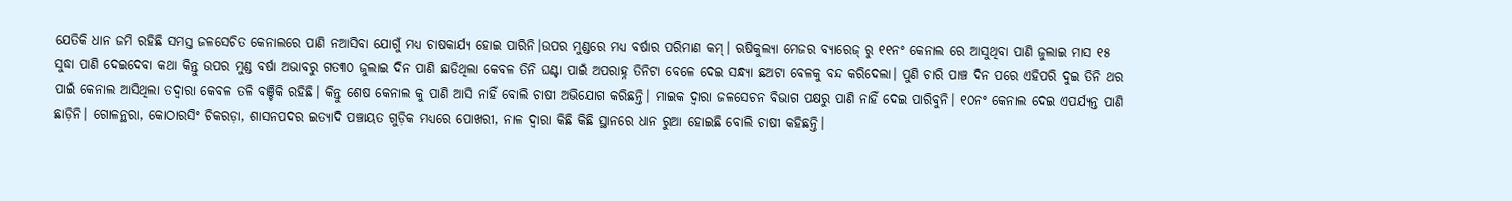ଯେତିକି ଧାନ ଜମି ରହିଛି ସମସ୍ତ ଜଳସେଚିତ କେନାଲରେ ପାଣି ନଆସିବା ଯୋଗୁଁ ମଧ୍ଯ ଚାଷକାର୍ଯ୍ୟ ହୋଇ ପାରିନି।ଉପର ମୁଣ୍ଡରେ ମଧ୍ୟ ବର୍ଷାର ପରିମାଣ କମ୍। ଋଷିକୁଲ୍ୟା ମେଜର ବ୍ୟାରେଜ୍ ରୁ ୧୧ନଂ କେନାଲ ରେ ଆସୁଥିବା ପାଣି ଜୁଲାଇ ମାସ ୧୫ ସୁଦ୍ଧା ପାଣି ଦେଇଦେବା କଥା କିନ୍ତୁ ଉପର ମୁଣ୍ଡ ବର୍ଷା ଅଭାବରୁ ଗତ୩୦ ଜୁଲାଇ ଦିନ ପାଣି ଛାଡିଥିଲା କେବଳ ତିନି ଘଣ୍ଟା ପାଇଁ ଅପରାହ୍ନ ତିନିଟା ବେଳେ ଦେଇ ସନ୍ଧ୍ୟା ଛଅଟା ବେଳକୁ ବନ୍ଦ କରିଦେଲା। ପୁଣି ଚାରି ପାଞ୍ଚ ଦିନ ପରେ ଏହିପରି ଦୁଇ ତିନି ଥର ପାଇଁ କେନାଲ ଆସିଥିଲା ତଦ୍ୱାରା କେବଳ ତଳି ବଞ୍ଚିକି ରହିଛି। କିନ୍ତୁ ଶେଷ କେନାଲ କୁ ପାଣି ଆସି ନାହିଁ ବୋଲି ଚାଷୀ ଅଭିଯୋଗ କରିଛନ୍ତି। ମାଇକ ଦ୍ୱାରା ଜଳସେଚନ ବିଭାଗ ପକ୍ଷରୁ ପାଣି ନାହିଁ ଦେଇ ପାରିବୁନି। ୧୦ନଂ କେନାଲ ଦେଇ ଏପର୍ଯ୍ୟନ୍ତ ପାଣି ଛାଡ଼ିନି। ଗୋଳନ୍ଥରା, କୋଠାରସିଂ ଚିକରଡ଼ା, ଶାସନପଦର ଇତ୍ୟାଦି ପଞ୍ଚାୟତ ଗୁଡ଼ିକ ମଧ୍ୟରେ ପୋଖରୀ, ନାଳ ଦ୍ବାରା କିଛି କିଛି ସ୍ଥାନରେ ଧାନ ରୁଆ ହୋଇଛି ବୋଲି ଚାଷୀ କହିଛନ୍ତି।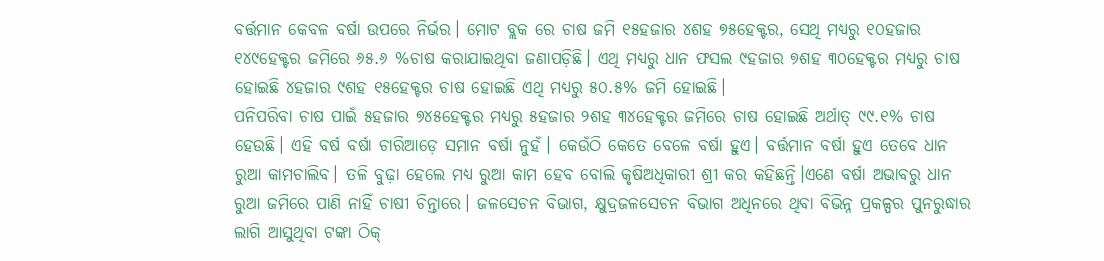ବର୍ତ୍ତମାନ କେବଳ ବର୍ଷା ଉପରେ ନିର୍ଭର। ମୋଟ ବ୍ଲକ ରେ ଚାଷ ଜମି ୧୫ହଜାର ୪ଶହ ୭୫ହେକ୍ଟର, ସେଥି ମଧ୍ୟରୁ ୧୦ହଜାର ୧୪୯ହେକ୍ଟର ଜମିରେ ୬୫.୬ %ଚାଷ କରାଯାଇଥିବା ଜଣାପଡ଼ିଛି। ଏଥି ମଧ୍ୟରୁ ଧାନ ଫସଲ ୯ହଜାର ୭ଶହ ୩୦ହେକ୍ଟର ମଧ୍ୟରୁ ଚାଷ ହୋଇଛି ୪ହଜାର ୯ଶହ ୧୫ହେକ୍ଟର ଚାଷ ହୋଇଛି ଏଥି ମଧ୍ୟରୁ ୫୦.୫% ଜମି ହୋଇଛି।
ପନିପରିବା ଚାଷ ପାଇଁ ୫ହଜାର ୭୪୫ହେକ୍ଟର ମଧ୍ୟରୁ ୫ହଜାର ୨ଶହ ୩୪ହେକ୍ଟର ଜମିରେ ଚାଷ ହୋଇଛି ଅର୍ଥାତ୍ ୯୯.୧% ଚାଷ ହେଉଛି। ଏହି ବର୍ଷ ବର୍ଷା ଚାରିଆଡ଼େ ସମାନ ବର୍ଷା ନୁହଁ। କେଉଁଠି କେତେ ବେଳେ ବର୍ଷା ହୁଏ। ବର୍ତ୍ତମାନ ବର୍ଷା ହୁଏ ତେବେ ଧାନ ରୁଆ କାମଚାଲିବ। ତଳି ବୁଢ଼ା ହେଲେ ମଧ୍ୟ ରୁଆ କାମ ହେବ ବୋଲି କୃଷିଅଧିକାରୀ ଶ୍ରୀ କର କହିଛନ୍ତି।ଏଣେ ବର୍ଷା ଅଭାବରୁ ଧାନ ରୁଆ ଜମିରେ ପାଣି ନାହିଁ ଚାଷୀ ଚିନ୍ତାରେ। ଜଳସେଚନ ବିଭାଗ, କ୍ଷୁଦ୍ରଜଳସେଚନ ବିଭାଗ ଅଧିନରେ ଥିବା ବିଭିନ୍ନ ପ୍ରକଳ୍ପର ପୁନରୁଦ୍ଧାର ଲାଗି ଆସୁଥିବା ଟଙ୍କା ଠିକ୍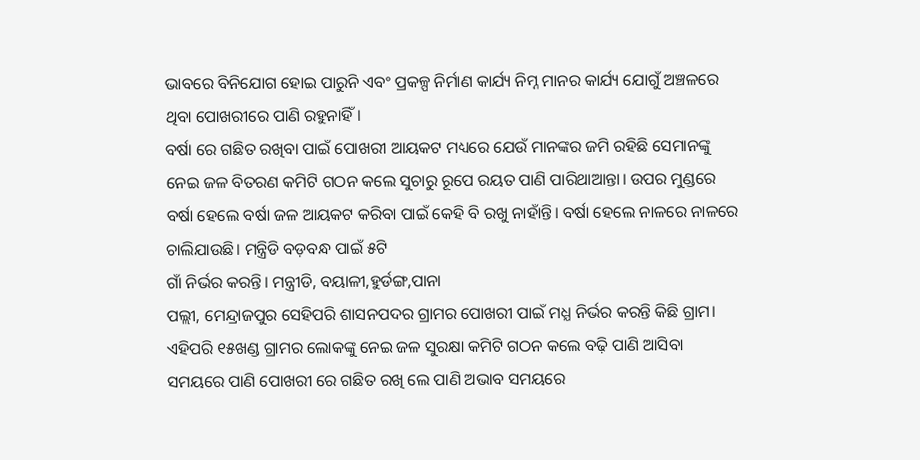ଭାବରେ ବିନିଯୋଗ ହୋଇ ପାରୁନି ଏବଂ ପ୍ରକଳ୍ପ ନିର୍ମାଣ କାର୍ଯ୍ୟ ନିମ୍ନ ମାନର କାର୍ଯ୍ୟ ଯୋଗୁଁ ଅଞ୍ଚଳରେ ଥିବା ପୋଖରୀରେ ପାଣି ରହୁନାହିଁ।
ବର୍ଷା ରେ ଗଛିତ ରଖିବା ପାଇଁ ପୋଖରୀ ଆୟକଟ ମଧ୍ୟରେ ଯେଉଁ ମାନଙ୍କର ଜମି ରହିଛି ସେମାନଙ୍କୁ ନେଇ ଜଳ ବିତରଣ କମିଟି ଗଠନ କଲେ ସୁଚାରୁ ରୂପେ ରୟତ ପାଣି ପାରିଥାଆନ୍ତା। ଉପର ମୁଣ୍ଡରେ ବର୍ଷା ହେଲେ ବର୍ଷା ଜଳ ଆୟକଟ କରିବା ପାଇଁ କେହି ବି ରଖୁ ନାହାଁନ୍ତି। ବର୍ଷା ହେଲେ ନାଳରେ ନାଳରେ ଚାଲିଯାଉଛି। ମନ୍ତ୍ରିଡି ବଡ଼ବନ୍ଧ ପାଇଁ ୫ଟି
ଗାଁ ନିର୍ଭର କରନ୍ତି। ମନ୍ତ୍ରୀଡି, ବୟାଳୀ,ହୁର୍ଡଙ୍ଗ,ପାନା
ପଲ୍ଲୀ, ମେନ୍ଦ୍ରାଜପୁର ସେହିପରି ଶାସନପଦର ଗ୍ରାମର ପୋଖରୀ ପାଇଁ ମଧ୍ଯ ନିର୍ଭର କରନ୍ତି କିଛି ଗ୍ରାମ। ଏହିପରି ୧୫ଖଣ୍ଡ ଗ୍ରାମର ଲୋକଙ୍କୁ ନେଇ ଜଳ ସୁରକ୍ଷା କମିଟି ଗଠନ କଲେ ବଢ଼ି ପାଣି ଆସିବା ସମୟରେ ପାଣି ପୋଖରୀ ରେ ଗଛିତ ରଖି ଲେ ପାଣି ଅଭାବ ସମୟରେ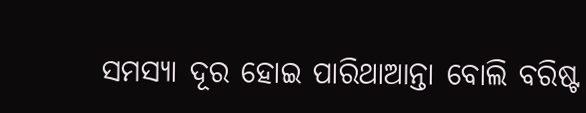ସମସ୍ୟା ଦୂର ହୋଇ ପାରିଥାଆନ୍ତା ବୋଲି ବରିଷ୍ଟ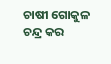ଚାଷୀ ଗୋକୁଳ ଚନ୍ଦ୍ର କର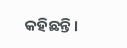କହିଛନ୍ତି।